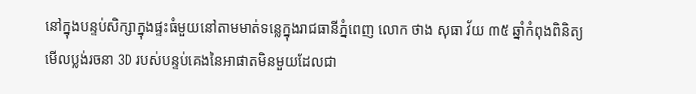នៅក្នុងបន្ទប់សិក្សាក្នុងផ្ទះធំមួយនៅតាមមាត់ទន្លេក្នុងរាជធានីភ្នំពេញ លោក ថាង សុធា វ័យ ៣៥ ឆ្នាំកំពុងពិនិត្យមើលប្លង់រចនា 3D របស់បន្ទប់គេងនៃអាផាតមិនមួយដែលជា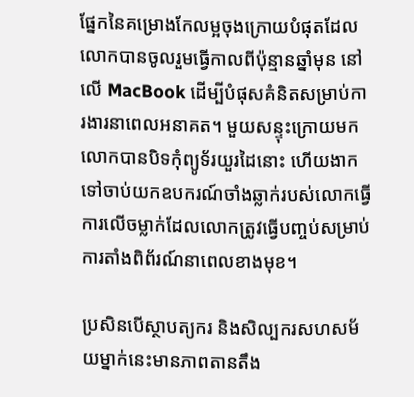ផ្នែកនៃគម្រោងកែលម្អចុងក្រោយបំផុតដែលលោកបានចូលរួមធ្វើកាលពីប៉ុន្មានឆ្នាំមុន នៅលើ MacBook ដើម្បីបំផុសគំនិតសម្រាប់ការងារនាពេលអនាគត។ មួយសន្ទុះក្រោយមកលោកបានបិទកុំព្យូទ័រយួរដៃនោះ ហើយងាកទៅចាប់យកឧបករណ៍ចាំងឆ្លាក់របស់លោកធ្វើការលើចម្លាក់ដែលលោកត្រូវធ្វើបញ្ចប់សម្រាប់ការតាំងពិព័រណ៍នាពេលខាងមុខ។

ប្រសិនបើស្ថាបត្យករ និងសិល្បករសហសម័យម្នាក់នេះមានភាពតានតឹង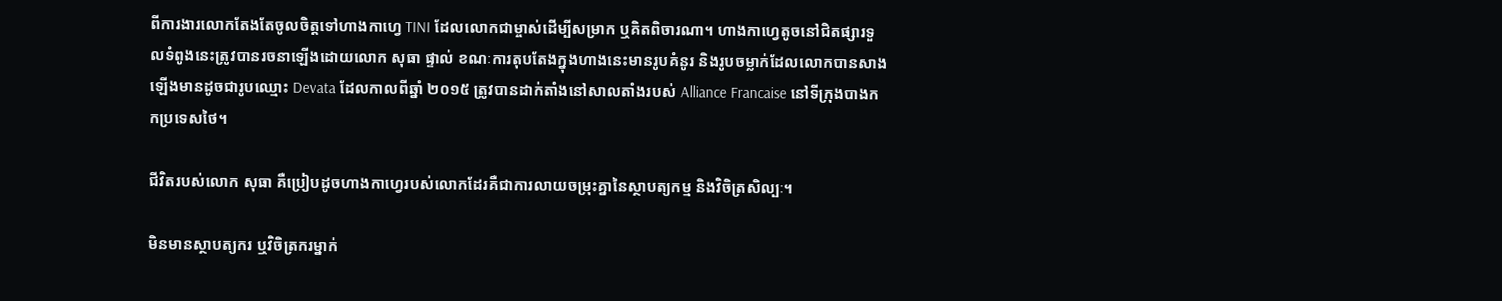ពីការងារលោកតែងតែចូលចិត្តទៅហាងកាហ្វេ TINI ដែលលោកជាម្ចាស់ដើម្បីសម្រាក ឬគិតពិចារណា។ ហាងកាហ្វេតូចនៅជិតផ្សារទួលទំពូងនេះត្រូវបានរចនាឡើងដោយលោក សុធា ផ្ទាល់ ខណៈការតុបតែងក្នុងហាងនេះមានរូបគំនូរ និងរូបចម្លាក់ដែលលោកបានសាងឡើងមានដូចជារូបឈ្មោះ Devata ដែលកាលពីឆ្នាំ ២០១៥ ត្រូវបានដាក់តាំងនៅសាលតាំងរបស់ Alliance Francaise នៅទីក្រុងបាងកកប្រទេសថៃ។

ជីវិតរបស់លោក សុធា គឺប្រៀបដូចហាងកាហ្វេរបស់លោកដែរគឺជាការលាយចម្រុះគ្នានៃស្ថាបត្យកម្ម និងវិចិត្រសិល្បៈ។

មិនមានស្ថាបត្យករ ឬវិចិត្រករម្នាក់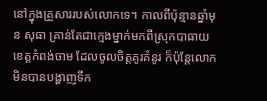នៅក្នុងគ្រួសាររបស់លោកទេ។ កាលពីប៉ុន្មានឆ្នាំមុន សុធា គ្រាន់តែជាក្មេងម្នាក់មកពីស្រុកបាធាយ ខេត្តកំពង់ចាម ដែលចូលចិត្តគូរគំនូរ ក៏ប៉ុន្តែលោកមិនបានបង្ហាញទឹក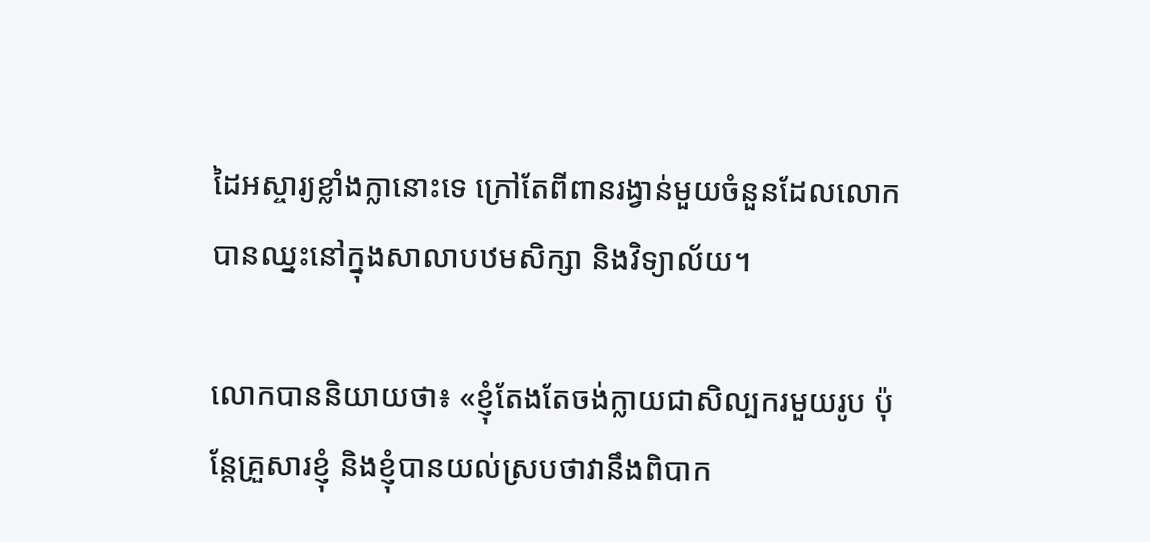ដៃអស្ចារ្យខ្លាំងក្លានោះទេ ក្រៅតែពីពានរង្វាន់មួយចំនួនដែលលោកបានឈ្នះនៅក្នុងសាលាបឋមសិក្សា និងវិទ្យាល័យ។

លោកបាននិយាយថា៖ «ខ្ញុំតែងតែចង់ក្លាយជាសិល្បករមួយរូប ប៉ុន្តែគ្រួសារខ្ញុំ និងខ្ញុំបានយល់ស្របថាវានឹងពិបាក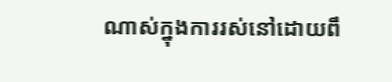ណាស់ក្នុងការរស់នៅដោយពឹ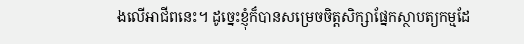ងលើអាជីពនេះ។ ដូច្នេះខ្ញុំក៏បានសម្រេចចិត្តសិក្សាផ្នែកស្ថាបត្យកម្មដែ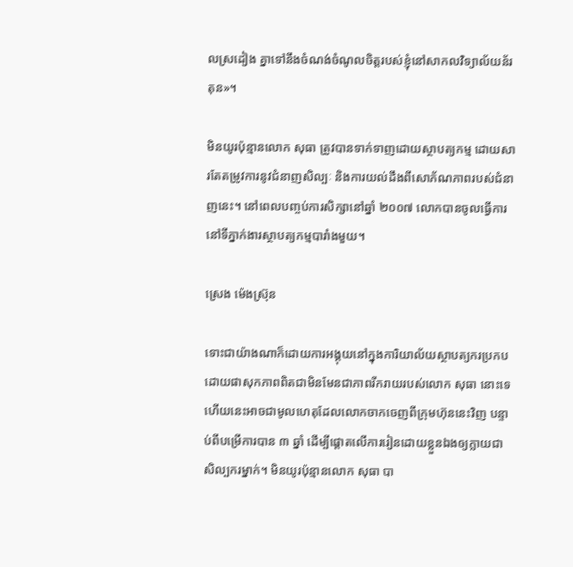លស្រដៀង គ្នាទៅនឹងចំណង់ចំណូលចិត្តរបស់ខ្ញុំនៅសាកលវិទ្យាល័យន័រតុន»។

មិនយូរប៉ុន្មានលោក សុធា ត្រូវបានទាក់ទាញដោយស្ថាបត្យកម្ម ដោយសារតែតម្រូវការនូវជំនាញសិល្បៈ និងការយល់ដឹងពីសោភ័ណភាពរបស់ជំនាញនេះ។ នៅពេលបញ្ចប់ការសិក្សានៅឆ្នាំ ២០០៧ លោកបានចូលធ្វើការនៅទីភ្នាក់ងារស្ថាបត្យកម្មបារាំងមួយ។

ស្រេង ម៉េងស្រ៊ុន

ទោះជាយ៉ាងណាក៏ដោយការអង្គុយនៅក្នុងការិយាល័យស្ថាបត្យករប្រកបដោយផាសុកភាពពិតជាមិនមែនជាភាពរីករាយរបស់លោក សុធា នោះទេ ហើយនេះអាចជាមូលហេតុដែលលោកចាកចេញពីក្រុមហ៊ុននេះវិញ បន្ទាប់ពីបម្រើការបាន ៣ ឆ្នាំ ដើម្បីផ្តោតលើការរៀនដោយខ្លួនឯងឲ្យក្លាយជាសិល្បករម្នាក់។ មិនយូរប៉ុន្មានលោក សុធា បា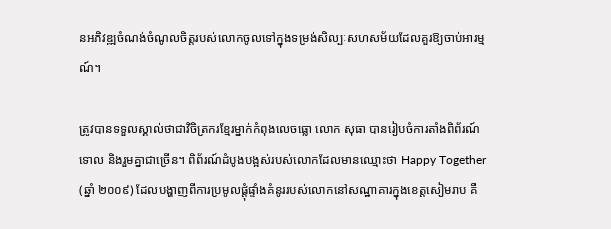នអភិវឌ្ឍចំណង់ចំណូលចិត្តរបស់លោកចូលទៅក្នុងទម្រង់សិល្បៈសហសម័យដែលគួរឱ្យចាប់អារម្មណ៍។

ត្រូវបានទទួលស្គាល់ថាជាវិចិត្រករខ្មែរម្នាក់កំពុងលេចធ្លោ លោក សុធា បានរៀបចំការតាំងពិព័រណ៍ទោល និងរួមគ្នាជាច្រើន។ ពិព័រណ៍ដំបូងបង្អស់របស់លោកដែលមានឈ្មោះថា Happy Together (ឆ្នាំ ២០០៩) ដែលបង្ហាញពីការប្រមូលផ្តុំផ្ទាំងគំនូររបស់លោកនៅសណ្ឋាគារក្នុងខេត្តសៀមរាប គឺ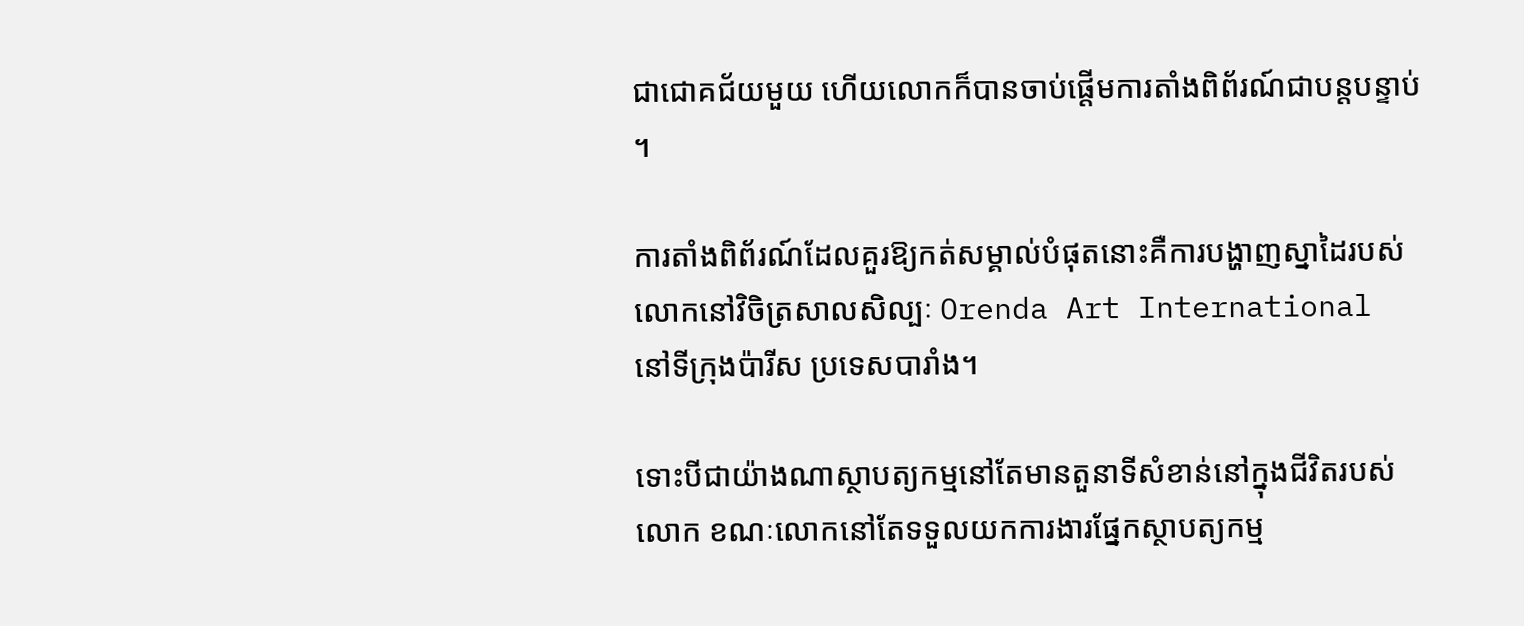ជាជោគជ័យមួយ ហើយលោកក៏បានចាប់ផ្តើមការតាំងពិព័រណ៍ជាបន្តបន្ទាប់។

ការតាំងពិព័រណ៍ដែលគួរឱ្យកត់សម្គាល់បំផុតនោះគឺការបង្ហាញស្នាដៃរបស់លោកនៅវិចិត្រសាលសិល្បៈ Orenda Art International នៅទីក្រុងប៉ារីស ប្រទេសបារាំង។

ទោះបីជាយ៉ាងណាស្ថាបត្យកម្មនៅតែមានតួនាទីសំខាន់នៅក្នុងជីវិតរបស់លោក ខណៈលោកនៅតែទទួលយកការងារផ្នែកស្ថាបត្យកម្ម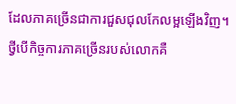ដែលភាគច្រើនជាការជួសជុលកែលម្អឡើងវិញ។ ថ្វីបើកិច្ចការភាគច្រើនរបស់លោកគឺ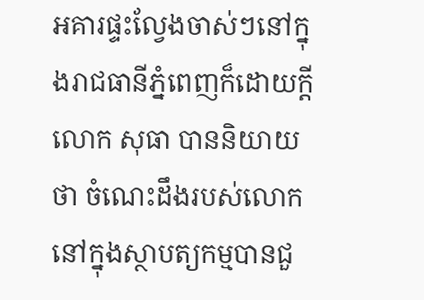អគារផ្ទះល្វែងចាស់ៗនៅក្នុងរាជធានីភ្នំពេញក៏ដោយក្តី លោក សុធា បាននិយាយថា ចំណេះដឹងរបស់លោកនៅក្នុងស្ថាបត្យកម្មបានជួ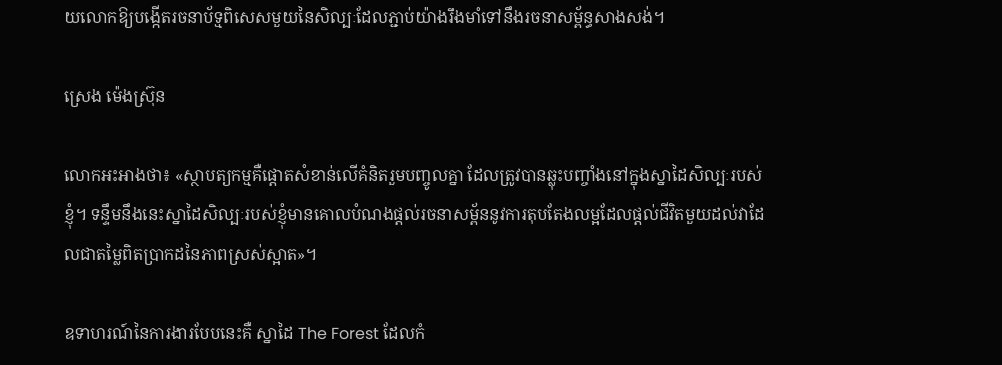យលោកឱ្យបង្កើតរចនាប័ទ្មពិសេសមួយនៃសិល្បៈដែលភ្ជាប់យ៉ាងរឹងមាំទៅនឹងរចនាសម្ព័ន្ធសាងសង់។

ស្រេង ម៉េងស្រ៊ុន

លោកអះអាងថា៖ «ស្ថាបត្យកម្មគឺផ្តោតសំខាន់លើគំនិតរួមបញ្ចូលគ្នា ដែលត្រូវបានឆ្លុះបញ្ចាំងនៅក្នុងស្នាដៃសិល្បៈរបស់ខ្ញុំ។ ទន្ទឹមនឹងនេះស្នាដៃសិល្បៈរបស់ខ្ញុំមានគោលបំណងផ្តល់រចនាសម្ព័ននូវការតុបតែងលម្អដែលផ្តល់ជីវិតមួយដល់វាដែលជាតម្លៃពិតប្រាកដនៃភាពស្រស់ស្អាត»។

ឧទាហរណ៍នៃការងារបែបនេះគឺ ស្នាដៃ The Forest ដែលកំ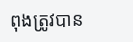ពុងត្រូវបាន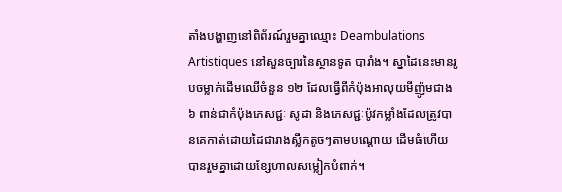តាំងបង្ហាញនៅពិព័រណ៍រួមគ្នាឈ្មោះ Deambulations Artistiques នៅសួនច្បារនៃស្ថានទូត បារាំង។ ស្នាដៃនេះមានរូបចម្លាក់ដើមឈើចំនួន ១២ ដែលធ្វើពីកំប៉ុងអាលុយមីញ៉ូមជាង ៦ ពាន់ជាកំប៉ុងភេសជ្ជៈ សូដា និងភេសជ្ជៈប៉ូវកម្លាំងដែលត្រូវបានគេកាត់ដោយដៃជារាងស្លឹកតូចៗតាមបណ្តោយ ដើមធំហើយបានរួមគ្នាដោយខ្សែហាលសម្លៀកបំពាក់។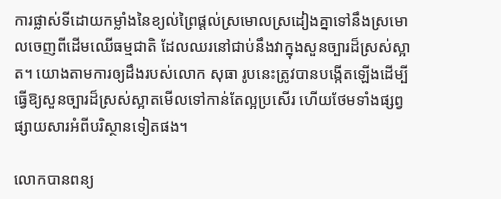ការផ្លាស់ទីដោយកម្លាំងនៃខ្យល់ព្រៃផ្ដល់ស្រមោលស្រដៀងគ្នាទៅនឹងស្រមោលចេញពីដើមឈើធម្មជាតិ ដែលឈរនៅជាប់នឹងវាក្នុងសួនច្បារដ៏ស្រស់ស្អាត។ យោងតាមការឲ្យដឹងរបស់លោក សុធា រូបនេះត្រូវបានបង្កើតឡើងដើម្បីធ្វើឱ្យសួនច្បារដ៏ស្រស់ស្អាតមើលទៅកាន់តែល្អប្រសើរ ហើយថែមទាំងផ្សព្វផ្សាយសារអំពីបរិស្ថានទៀតផង។

លោកបានពន្យ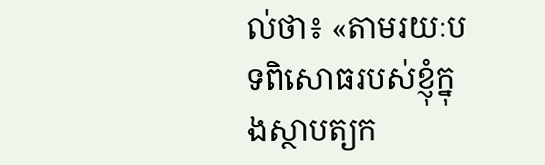ល់ថា៖ «តាមរយៈបទពិសោធរបស់ខ្ញុំក្នុងស្ថាបត្យក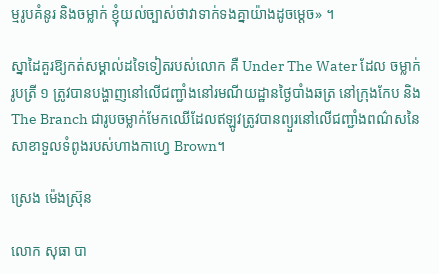ម្មរូបគំនូរ និងចម្លាក់ ខ្ញុំយល់ច្បាស់ថាវាទាក់ទងគ្នាយ៉ាងដូចម្តេច» ។

ស្នាដៃគួរឱ្យកត់សម្គាល់ដទៃទៀតរបស់លោក គឺ Under The Water ដែល ចម្លាក់រូបត្រី ១ ត្រូវបានបង្ហាញនៅលើជញ្ជាំងនៅរមណីយដ្ឋានថ្ងៃបាំងឆត្រ នៅក្រុងកែប និង The Branch ជារូបចម្លាក់មែកឈើដែលឥឡូវត្រូវបានព្យួរនៅលើជញ្ជាំងពណ៌សនៃសាខាទួលទំពូងរបស់ហាងកាហ្វេ Brown។

ស្រេង ម៉េងស្រ៊ុន

លោក សុធា បា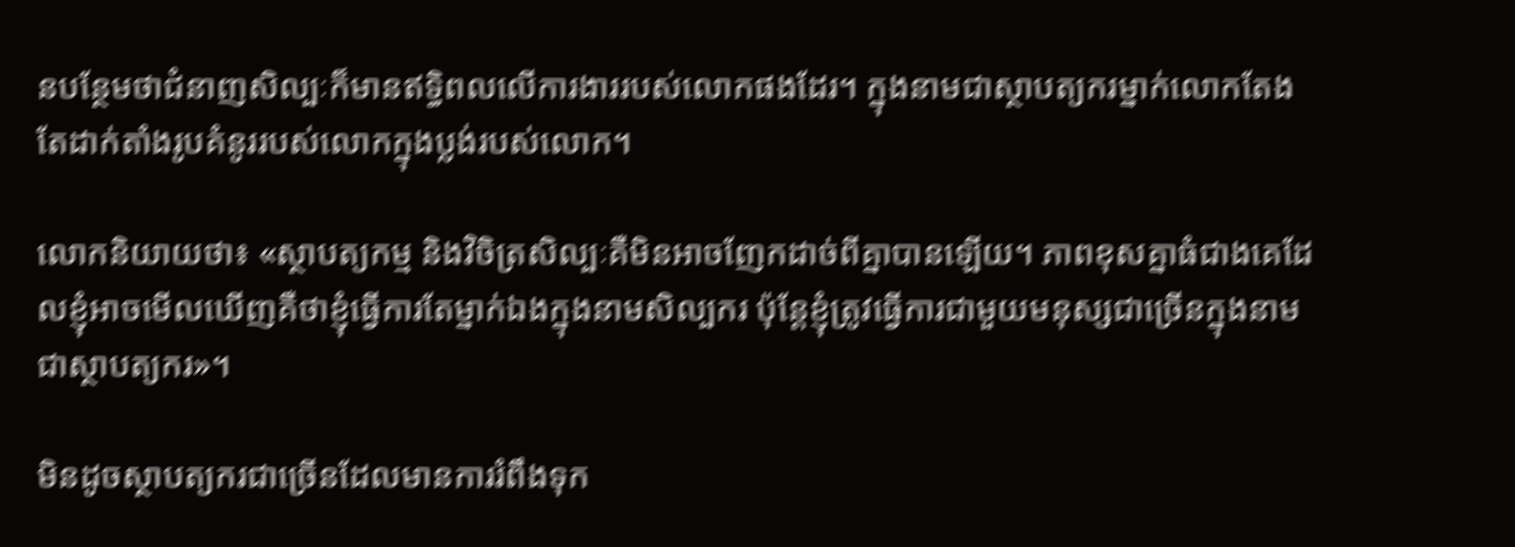នបន្ថែមថាជំនាញសិល្បៈក៏មានឥទ្ធិពលលើការងាររបស់លោកផងដែរ។ ក្នុងនាមជាស្ថាបត្យករម្នាក់លោកតែងតែដាក់តាំងរូបគំនូររបស់លោកក្នុងប្លង់របស់លោក។

លោកនិយាយថា៖ «ស្ថាបត្យកម្ម និងវិចិត្រសិល្បៈគឺមិនអាចញែកដាច់ពីគ្នាបានឡើយ។ ភាពខុសគ្នាធំជាងគេដែលខ្ញុំអាចមើលឃើញគឺថាខ្ញុំធ្វើការតែម្នាក់ឯងក្នុងនាមសិល្បករ ប៉ុន្តែខ្ញុំត្រូវធ្វើការជាមួយមនុស្សជាច្រើនក្នុងនាមជាស្ថាបត្យករ»។

មិនដូចស្ថាបត្យករជាច្រើនដែលមានការរំពឹងទុក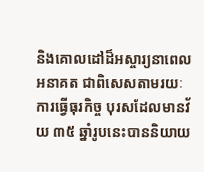និងគោលដៅដ៏អស្ចារ្យនាពេលអនាគត ជាពិសេសតាមរយៈការធ្វើធុរកិច្ច បុរសដែលមានវ័យ ៣៥ ឆ្នាំរូបនេះបាននិយាយ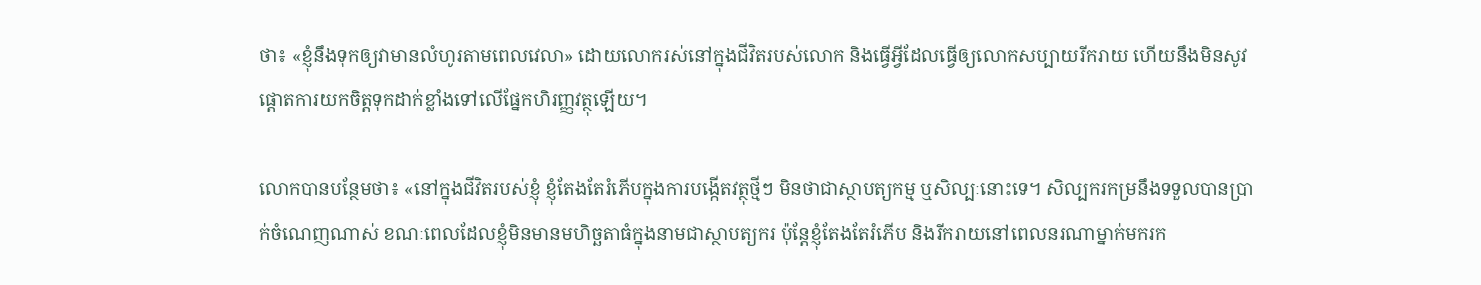ថា៖ «ខ្ញុំនឹងទុកឲ្យវាមានលំហូរតាមពេលវេលា» ដោយលោករស់នៅក្នុងជីវិតរបស់លោក និងធ្វើអ្វីដែលធ្វើឲ្យលោកសប្បាយរីករាយ ហើយនឹងមិនសូវផ្តោតការយកចិត្តទុកដាក់ខ្លាំងទៅលើផ្នែកហិរញ្ញវត្ថុឡើយ។

លោកបានបន្ថែមថា៖ «នៅក្នុងជីវិតរបស់ខ្ញុំ ខ្ញុំតែងតែរំភើបក្នុងការបង្កើតវត្ថុថ្មីៗ មិនថាជាស្ថាបត្យកម្ម ឬសិល្បៈនោះទេ។ សិល្បករកម្រនឹងទទួលបានប្រាក់ចំណេញណាស់ ខណៈពេលដែលខ្ញុំមិនមានមហិច្ឆតាធំក្នុងនាមជាស្ថាបត្យករ ប៉ុន្តែខ្ញុំតែងតែរំភើប និងរីករាយនៅពេលនរណាម្នាក់មករក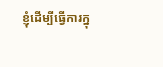ខ្ញុំដើម្បីធ្វើការក្នុ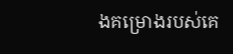ងគម្រោងរបស់គេ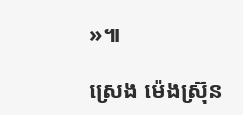»៕

ស្រេង ម៉េងស្រ៊ុន